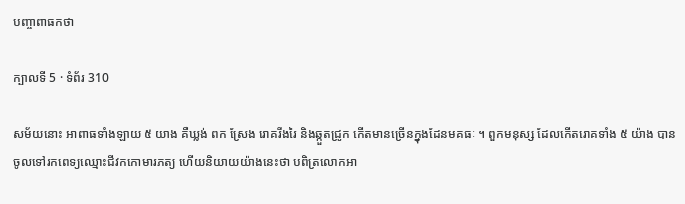បញ្ចាពាធកថា

ក្បាលទី 5 · ទំព័រ 310

សម័យនោះ អាពាធទាំងឡាយ ៥ យាង គឺឃ្លង់ ពក ស្រែង រោគរីងរៃ និងឆ្កួតជ្រូក កើតមានច្រើនក្នុងដែនមគធៈ ។ ពួកមនុស្ស ដែលកើតរោគទាំង ៥ យ៉ាង បានចូលទៅរកពេទ្យឈ្មោះជីវកកោមារភត្យ ហើយនិយាយយ៉ាងនេះថា បពិត្រលោកអា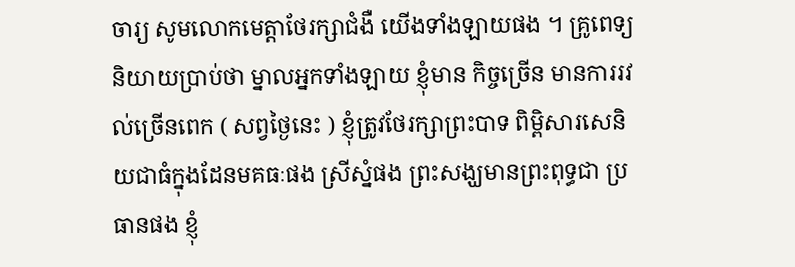ចារ្យ សូមលោកមេត្តាថែរក្សាជំងឺ យើងទាំងឡាយផង ។ គ្រូពេទ្យនិយាយប្រាប់ថា ម្នាលអ្នកទាំងឡាយ ខ្ញុំមាន កិច្ចច្រើន មានការរវល់ច្រើនពេក ( សព្វថ្ងៃនេះ ) ខ្ញុំត្រូវថែរក្សាព្រះបាទ ពិម្ពិសារសេនិយជាធំក្នុងដែនមគធៈផង ស្រីស្នំផង ព្រះសង្ឃមានព្រះពុទ្ធជា ប្រធានផង ខ្ញុំ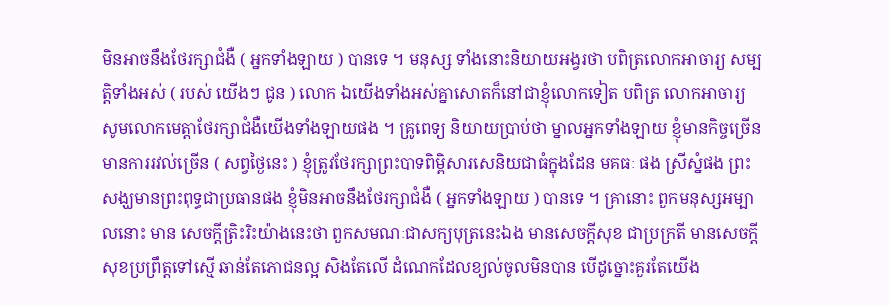មិនអាចនឹងថែរក្សាជំងឺ ( អ្នកទាំងឡាយ ) បានទេ ។ មនុស្ស ទាំងនោះនិយាយអង្វរថា បពិត្រលោកអាចារ្យ សម្បត្តិទាំងអស់ ( របស់ យើងៗ ជូន ) លោក ឯយើងទាំងអស់គ្នាសោតក៏នៅជាខ្ញុំលោកទៀត បពិត្រ លោកអាចារ្យ សូមលោកមេត្តាថែរក្សាជំងឺយើងទាំងឡាយផង ។ គ្រូពេទ្យ និយាយប្រាប់ថា ម្នាលអ្នកទាំងឡាយ ខ្ញុំមានកិច្ចច្រើន មានការរវល់ច្រើន ( សព្វថ្ងៃនេះ ) ខ្ញុំត្រូវថែរក្សាព្រះបាទពិម្ពិសារសេនិយជាធំក្នុងដែន មគធៈ ផង ស្រីស្នំផង ព្រះសង្ឃមានព្រះពុទ្ធជាប្រធានផង ខ្ញុំមិនអាចនឹងថែរក្សាជំងឺ ( អ្នកទាំងឡាយ ) បានទេ ។ គ្រានោះ ពួកមនុស្សអម្បាលនោះ មាន សេចក្តីត្រិះរិះយ៉ាងនេះថា ពួកសមណៈជាសក្យបុត្រនេះឯង មានសេចក្តីសុខ ជាប្រក្រតី មានសេចក្តីសុខប្រព្រឹត្តទៅស្មើ ឆាន់តែភោជនល្អ សិងតែលើ ដំណេកដែលខ្យល់ចូលមិនបាន បើដូច្នោះគួរតែយើង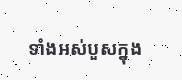ទាំងអស់បួសក្នុង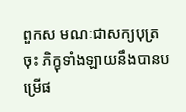ពួកស មណៈជាសក្យបុត្រចុះ ភិក្ខុទាំងឡាយនឹងបានបម្រើផ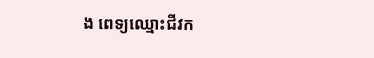ង ពេទ្យឈ្មោះជីវក